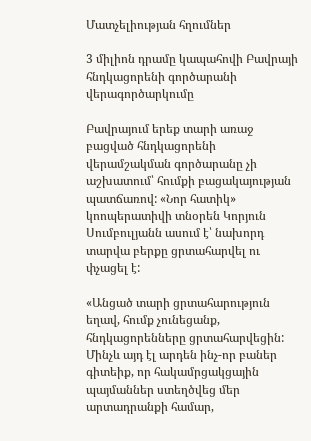Մատչելիության հղումներ

3 միլիոն դրամը կապահովի Բավրայի հնդկացորենի գործարանի վերագործարկումը

Բավրայում երեք տարի առաջ բացված հնդկացորենի վերամշակման գործարանը չի աշխատում՝ հումքի բացակայության պատճառով: «Նոր հատիկ» կոոպերատիվի տնօրեն Կորյուն Սումբուլյանն ասում է՝ նախորդ տարվա բերքը ցրտահարվել ու փչացել է:

«Անցած տարի ցրտահարություն եղավ, հումք չունեցանք, հնդկացորենները ցրտահարվեցին: Մինչև այդ էլ արդեն ինչ-որ բաներ գիտեիք, որ հակամրցակցային պայմաններ ստեղծվեց մեր արտադրանքի համար,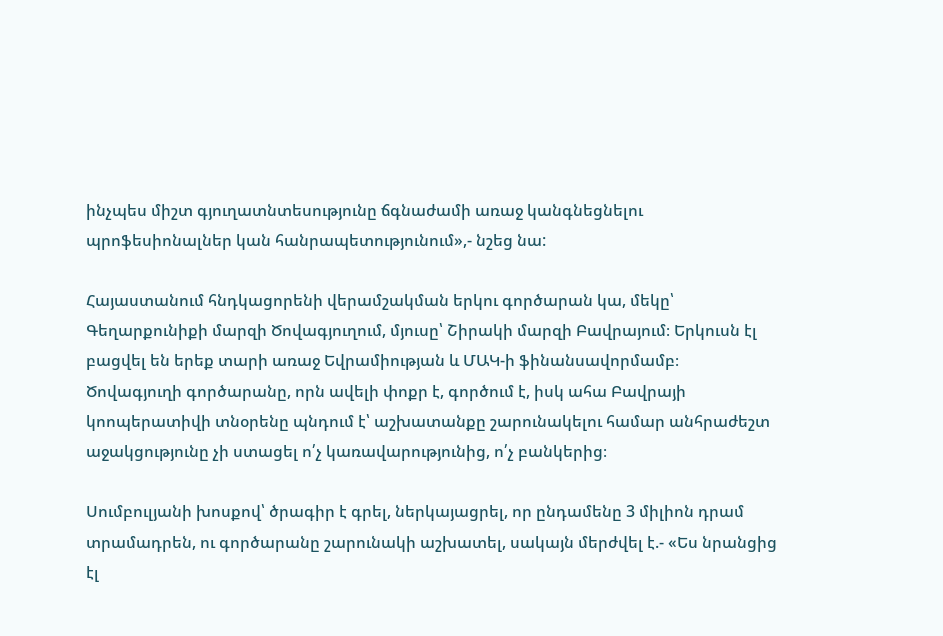ինչպես միշտ գյուղատնտեսությունը ճգնաժամի առաջ կանգնեցնելու պրոֆեսիոնալներ կան հանրապետությունում»,- նշեց նա:

Հայաստանում հնդկացորենի վերամշակման երկու գործարան կա, մեկը՝ Գեղարքունիքի մարզի Ծովագյուղում, մյուսը՝ Շիրակի մարզի Բավրայում։ Երկուսն էլ բացվել են երեք տարի առաջ Եվրամիության և ՄԱԿ-ի ֆինանսավորմամբ։ Ծովագյուղի գործարանը, որն ավելի փոքր է, գործում է, իսկ ահա Բավրայի կոոպերատիվի տնօրենը պնդում է՝ աշխատանքը շարունակելու համար անհրաժեշտ աջակցությունը չի ստացել ո՛չ կառավարությունից, ո՛չ բանկերից։

Սումբուլյանի խոսքով՝ ծրագիր է գրել, ներկայացրել, որ ընդամենը 3 միլիոն դրամ տրամադրեն, ու գործարանը շարունակի աշխատել, սակայն մերժվել է.- «Ես նրանցից էլ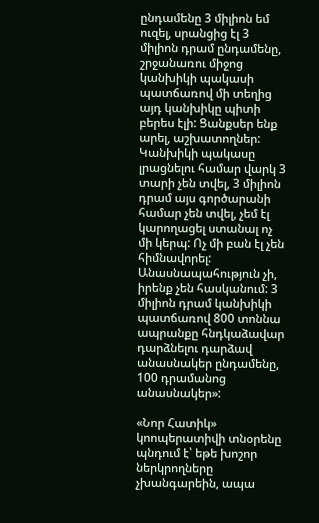ընդամենը 3 միլիոն եմ ուզել, սրանցից էլ 3 միլիոն դրամ ընդամենը, շրջանառու միջոց կանխիկի պակասի պատճառով մի տեղից այդ կանխիկը պիտի բերես էլի: Ցանքսեր ենք արել, աշխատողներ: Կանխիկի պակասը լրացնելու համար վարկ 3 տարի չեն տվել, 3 միլիոն դրամ այս գործարանի համար չեն տվել, չեմ էլ կարողացել ստանալ ոչ մի կերպ: Ոչ մի բան էլ չեն հիմնավորել: Անասնապահություն չի, իրենք չեն հասկանում: 3 միլիոն դրամ կանխիկի պատճառով 800 տոննա ապրանքը հնդկաձավար դարձնելու դարձավ անասնակեր ընդամենը, 100 դրամանոց անասնակեր»:

«Նոր Հատիկ» կոոպերատիվի տնօրենը պնդում է՝ եթե խոշոր ներկրողները չխանգարեին, ապա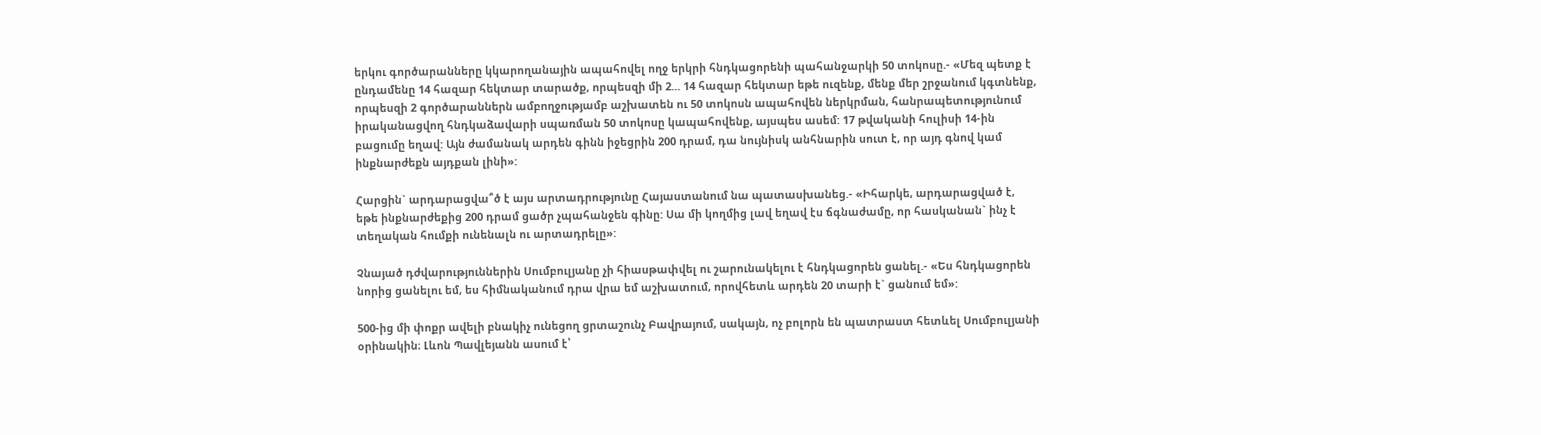երկու գործարանները կկարողանային ապահովել ողջ երկրի հնդկացորենի պահանջարկի 50 տոկոսը.- «Մեզ պետք է ընդամենը 14 հազար հեկտար տարածք, որպեսզի մի 2... 14 հազար հեկտար եթե ուզենք, մենք մեր շրջանում կգտնենք, որպեսզի 2 գործարաններն ամբողջությամբ աշխատեն ու 50 տոկոսն ապահովեն ներկրման, հանրապետությունում իրականացվող հնդկաձավարի սպառման 50 տոկոսը կապահովենք, այսպես ասեմ: 17 թվականի հուլիսի 14-ին բացումը եղավ: Այն ժամանակ արդեն գինն իջեցրին 200 դրամ, դա նույնիսկ անհնարին սուտ է, որ այդ գնով կամ ինքնարժեքն այդքան լինի»:

Հարցին` արդարացվա՞ծ է այս արտադրությունը Հայաստանում նա պատասխանեց.- «Իհարկե, արդարացված է, եթե ինքնարժեքից 200 դրամ ցածր չպահանջեն գինը: Սա մի կողմից լավ եղավ էս ճգնաժամը, որ հասկանան` ինչ է տեղական հումքի ունենալն ու արտադրելը»:

Չնայած դժվարություններին Սումբուլյանը չի հիասթափվել ու շարունակելու է հնդկացորեն ցանել.- «Ես հնդկացորեն նորից ցանելու եմ, ես հիմնականում դրա վրա եմ աշխատում, որովհետև արդեն 20 տարի է` ցանում եմ»:

500-ից մի փոքր ավելի բնակիչ ունեցող ցրտաշունչ Բավրայում, սակայն, ոչ բոլորն են պատրաստ հետևել Սումբուլյանի օրինակին։ Լևոն Պավլեյանն ասում է՝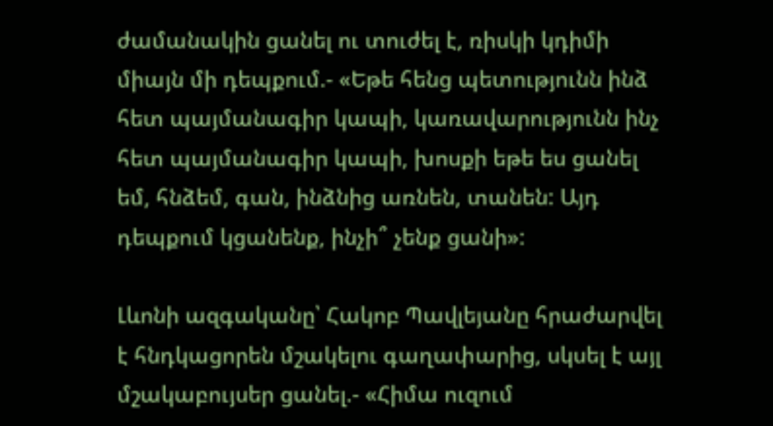ժամանակին ցանել ու տուժել է, ռիսկի կդիմի միայն մի դեպքում.- «Եթե հենց պետությունն ինձ հետ պայմանագիր կապի, կառավարությունն ինչ հետ պայմանագիր կապի, խոսքի եթե ես ցանել եմ, հնձեմ, գան, ինձնից առնեն, տանեն: Այդ դեպքում կցանենք, ինչի՞ չենք ցանի»:

Լևոնի ազգականը՝ Հակոբ Պավլեյանը հրաժարվել է հնդկացորեն մշակելու գաղափարից, սկսել է այլ մշակաբույսեր ցանել.- «Հիմա ուզում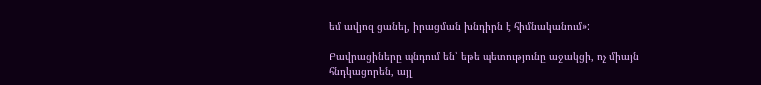եմ ավյոզ ցանել, իրացման խնդիրն է հիմնականում»:

Բավրացիները պնդում են՝ եթե պետությունը աջակցի, ոչ միայն հնդկացորեն, այլ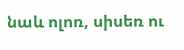նաև ոլոռ, սիսեռ ու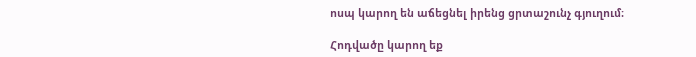ոսպ կարող են աճեցնել իրենց ցրտաշունչ գյուղում։

Հոդվածը կարող եք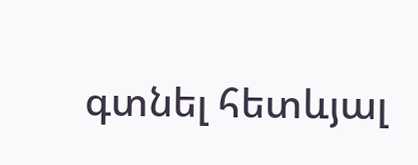գտնել հետևյալ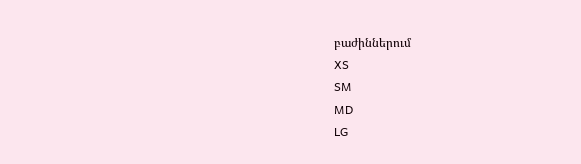բաժիններում
XS
SM
MD
LG